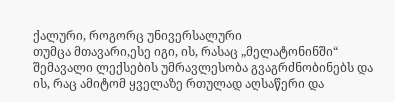ქალური, როგორც უნივერსალური
თუმცა მთავარი,ესე იგი, ის, რასაც „მელატონინში“ შემავალი ლექსების უმრავლესობა გვაგრძნობინებს და ის, რაც ამიტომ ყველაზე რთულად აღსაწერი და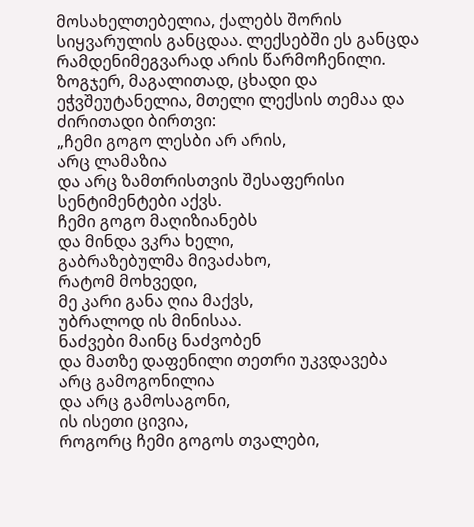მოსახელთებელია, ქალებს შორის სიყვარულის განცდაა. ლექსებში ეს განცდა რამდენიმეგვარად არის წარმოჩენილი. ზოგჯერ, მაგალითად, ცხადი და ეჭვშეუტანელია, მთელი ლექსის თემაა და ძირითადი ბირთვი:
„ჩემი გოგო ლესბი არ არის,
არც ლამაზია
და არც ზამთრისთვის შესაფერისი
სენტიმენტები აქვს.
ჩემი გოგო მაღიზიანებს
და მინდა ვკრა ხელი,
გაბრაზებულმა მივაძახო,
რატომ მოხვედი,
მე კარი განა ღია მაქვს,
უბრალოდ ის მინისაა.
ნაძვები მაინც ნაძვობენ
და მათზე დაფენილი თეთრი უკვდავება
არც გამოგონილია
და არც გამოსაგონი,
ის ისეთი ცივია,
როგორც ჩემი გოგოს თვალები,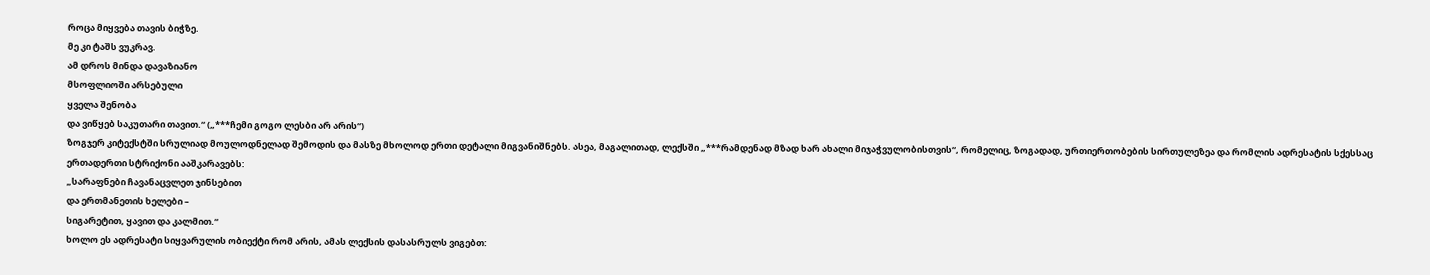როცა მიყვება თავის ბიჭზე.
მე კი ტაშს ვუკრავ.
ამ დროს მინდა დავაზიანო
მსოფლიოში არსებული
ყველა შენობა
და ვიწყებ საკუთარი თავით.“ („***ჩემი გოგო ლესბი არ არის“)
ზოგჯერ კიტექსტში სრულიად მოულოდნელად შემოდის და მასზე მხოლოდ ერთი დეტალი მიგვანიშნებს. ასეა, მაგალითად, ლექსში „***რამდენად მზად ხარ ახალი მიჯაჭვულობისთვის“, რომელიც, ზოგადად, ურთიერთობების სირთულეზეა და რომლის ადრესატის სქესსაც ერთადერთი სტრიქონი ააშკარავებს:
„სარაფნები ჩავანაცვლეთ ჯინსებით
და ერთმანეთის ხელები –
სიგარეტით, ყავით და კალმით.“
ხოლო ეს ადრესატი სიყვარულის ობიექტი რომ არის, ამას ლექსის დასასრულს ვიგებთ: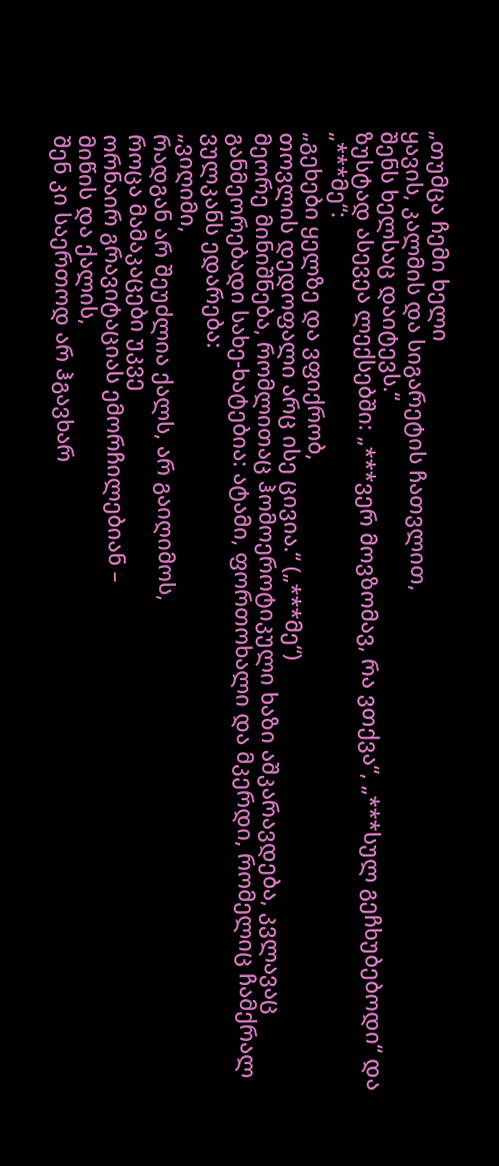„თუმცა ჩემი ხელი
ყავის, კალმის და სიგარეტის ჩათვლით,
შენს ხელსაც დაიტევს.“
ზუსტად ასევეა ლექსებში: „***ვერ მოვზომავ, რა ვთქვა“, „***სულ გეჩხუბებოდი“ და „***მე“:
„გეხები ყელზე და ვფიქრობ,
თოვლის დედოფალი არც ისე ცივია.“ („***მე“)
მეორე მინიშნება, რომლითაც ჰომოეროტიკული ხაზი აშკარავდება, კვლავაც განმეორებადი სახე-ხატებია: ატამი, ფორთოხალი და მკერდი, რომელიც ჩამქრალ ვულკანს ედარება:
„ვიღიმი,
რადგან არ შეუძლია ქალს, არ გაიღიმოს,
როცა მამაკაცები უკვე
ორნაირ გრავიტაციას ემორჩილებიან –
მიწის და ქალის,
შენ კი საერთოდ არ ჰგავხარ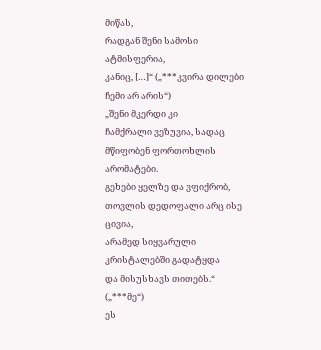მიწას,
რადგან შენი სამოსი ატმისფერია,
კანიც, […]“ („***კვირა დილები ჩემი არ არის“)
„შენი მკერდი კი
ჩამქრალი ვეზუვია, სადაც მწიფობენ ფორთოხლის არომატები.
გეხები ყელზე და ვფიქრობ,
თოვლის დედოფალი არც ისე ცივია,
არამედ სიყვარული კრისტალებში გადატყდა
და მისუსხავს თითებს.“ („***მე“)
ეს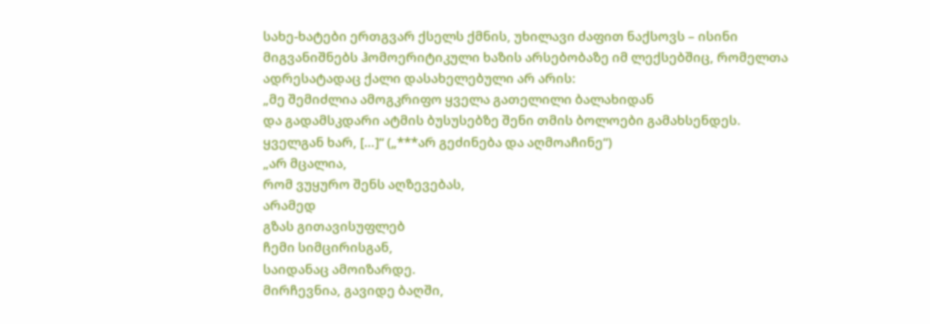სახე-ხატები ერთგვარ ქსელს ქმნის, უხილავი ძაფით ნაქსოვს – ისინი მიგვანიშნებს ჰომოერიტიკული ხაზის არსებობაზე იმ ლექსებშიც, რომელთა ადრესატადაც ქალი დასახელებული არ არის:
„მე შემიძლია ამოგკრიფო ყველა გათელილი ბალახიდან
და გადამსკდარი ატმის ბუსუსებზე შენი თმის ბოლოები გამახსენდეს.
ყველგან ხარ, […]“ („***არ გეძინება და აღმოაჩინე“)
„არ მცალია,
რომ ვუყურო შენს აღზევებას,
არამედ
გზას გითავისუფლებ
ჩემი სიმცირისგან,
საიდანაც ამოიზარდე.
მირჩევნია, გავიდე ბაღში,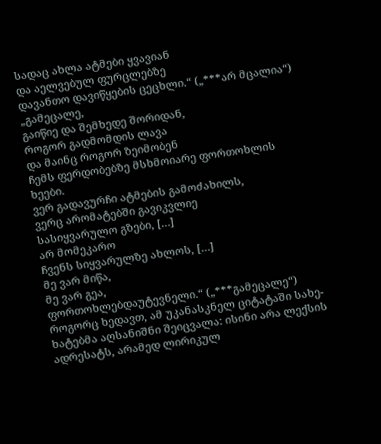სადაც ახლა ატმები ყვავიან
და აელვებულ ფურცლებზე
დავანთო დავიწყების ცეცხლი.“ („***არ მცალია“)
„გამეცალე,
გაიწიე და შემხედე შორიდან,
როგორ გადმომდის ლავა
და მაინც როგორ ზეიმობენ
ჩემს ფერდობებზე მსხმოიარე ფორთოხლის ხეები.
ვერ გადავურჩი ატმების გამოძახილს,
ვერც არომატებში გავიკვლიე
სასიყვარულო გზები, […]
არ მომეკარო
ჩვენს სიყვარულზე ახლოს, […]
მე ვარ მიწა,
მე ვარ გეა,
ფორთოხლებდაუტევნელი.“ („***გამეცალე“)
როგორც ხედავთ, ამ უკანასკნელ ციტატაში სახე-ხატებმა აღსანიშნი შეიცვალა: ისინი არა ლექსის ადრესატს, არამედ ლირიკულ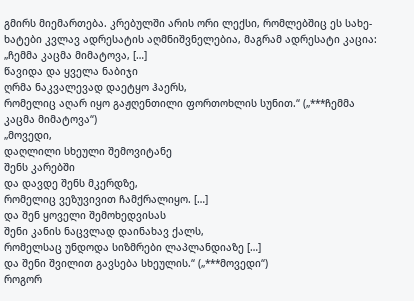გმირს მიემართება. კრებულში არის ორი ლექსი, რომლებშიც ეს სახე-ხატები კვლავ ადრესატის აღმნიშვნელებია, მაგრამ ადრესატი კაცია:
„ჩემმა კაცმა მიმატოვა, […]
წავიდა და ყველა ნაბიჯი
ღრმა ნაკვალევად დაეტყო ჰაერს,
რომელიც აღარ იყო გაჟღენთილი ფორთოხლის სუნით.“ („***ჩემმა კაცმა მიმატოვა“)
„მოვედი,
დაღლილი სხეული შემოვიტანე
შენს კარებში
და დავდე შენს მკერდზე,
რომელიც ვეზუვივით ჩამქრალიყო. […]
და შენ ყოველი შემოხედვისას
შენი კანის ნაცვლად დაინახავ ქალს,
რომელსაც უნდოდა სიზმრები ლაპლანდიაზე […]
და შენი შვილით გავსება სხეულის.“ („***მოვედი“)
როგორ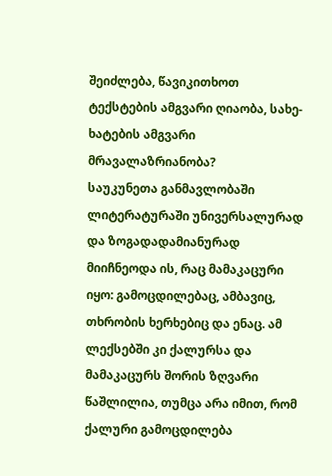შეიძლება, წავიკითხოთ ტექსტების ამგვარი ღიაობა, სახე-ხატების ამგვარი მრავალაზრიანობა?
საუკუნეთა განმავლობაში ლიტერატურაში უნივერსალურად და ზოგადადამიანურად მიიჩნეოდა ის, რაც მამაკაცური იყო: გამოცდილებაც, ამბავიც, თხრობის ხერხებიც და ენაც. ამ ლექსებში კი ქალურსა და მამაკაცურს შორის ზღვარი წაშლილია, თუმცა არა იმით, რომ ქალური გამოცდილება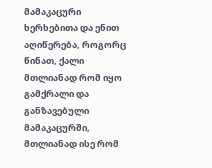მამაკაცური ხერხებითა და ენით აღიწერება, როგორც წინათ, ქალი მთლიანად რომ იყო გამქრალი და განზავებული მამაკაცურში, მთლიანად ისე რომ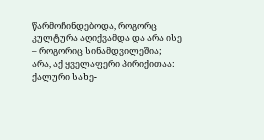წარმოჩინდებოდა, როგორც კულტურა აღიქვამდა და არა ისე – როგორიც სინამდვილეშია; არა, აქ ყველაფერი პირიქითაა: ქალური სახე-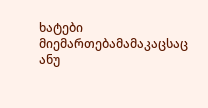ხატები მიემართებამამაკაცსაც ანუ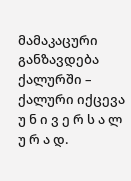მამაკაცური განზავდება ქალურში – ქალური იქცევა უ ნ ი ვ ე რ ს ა ლ უ რ ა დ.